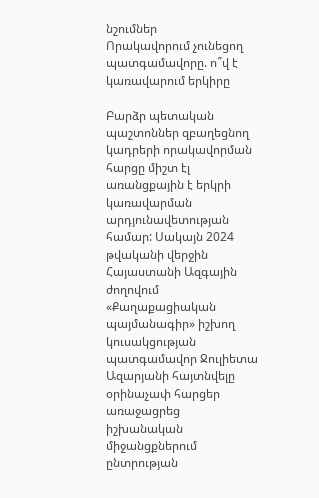նշումներ
Որակավորում չունեցող պատգամավորը. ո՞վ է կառավարում երկիրը

Բարձր պետական պաշտոններ զբաղեցնող կադրերի որակավորման հարցը միշտ էլ առանցքային է երկրի կառավարման արդյունավետության համար: Սակայն 2024 թվականի վերջին Հայաստանի Ազգային ժողովում «Քաղաքացիական պայմանագիր» իշխող կուսակցության պատգամավոր Ջուլիետա Ազարյանի հայտնվելը օրինաչափ հարցեր առաջացրեց իշխանական միջանցքներում ընտրության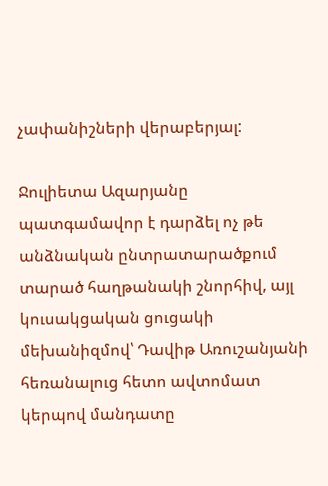չափանիշների վերաբերյալ:

Ջուլիետա Ազարյանը պատգամավոր է դարձել ոչ թե անձնական ընտրատարածքում տարած հաղթանակի շնորհիվ, այլ կուսակցական ցուցակի մեխանիզմով՝ Դավիթ Առուշանյանի հեռանալուց հետո ավտոմատ կերպով մանդատը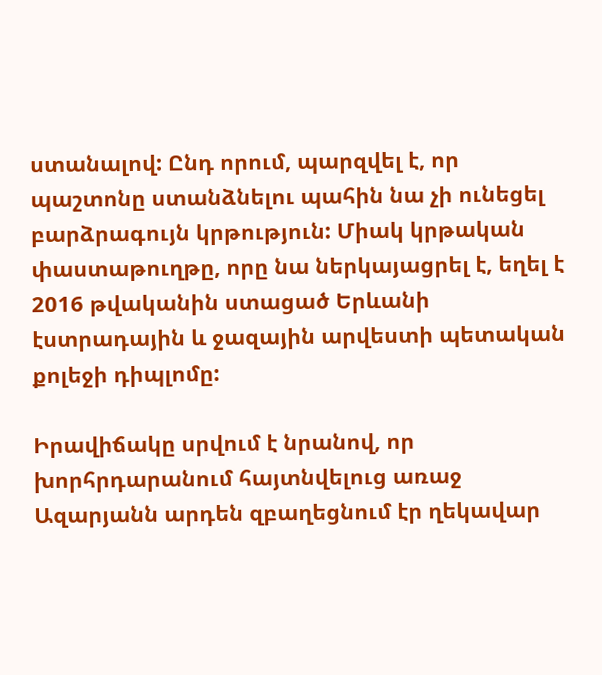ստանալով: Ընդ որում, պարզվել է, որ պաշտոնը ստանձնելու պահին նա չի ունեցել բարձրագույն կրթություն: Միակ կրթական փաստաթուղթը, որը նա ներկայացրել է, եղել է 2016 թվականին ստացած Երևանի էստրադային և ջազային արվեստի պետական քոլեջի դիպլոմը:

Իրավիճակը սրվում է նրանով, որ խորհրդարանում հայտնվելուց առաջ Ազարյանն արդեն զբաղեցնում էր ղեկավար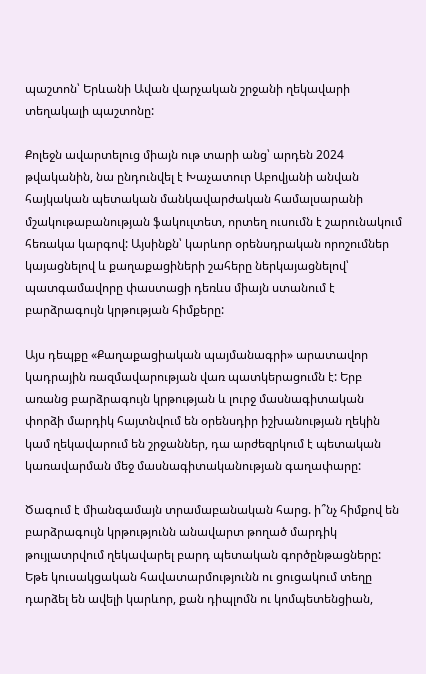պաշտոն՝ Երևանի Ավան վարչական շրջանի ղեկավարի տեղակալի պաշտոնը:

Քոլեջն ավարտելուց միայն ութ տարի անց՝ արդեն 2024 թվականին, նա ընդունվել է Խաչատուր Աբովյանի անվան հայկական պետական մանկավարժական համալսարանի մշակութաբանության ֆակուլտետ, որտեղ ուսումն է շարունակում հեռակա կարգով: Այսինքն՝ կարևոր օրենսդրական որոշումներ կայացնելով և քաղաքացիների շահերը ներկայացնելով՝ պատգամավորը փաստացի դեռևս միայն ստանում է բարձրագույն կրթության հիմքերը:

Այս դեպքը «Քաղաքացիական պայմանագրի» արատավոր կադրային ռազմավարության վառ պատկերացումն է: Երբ առանց բարձրագույն կրթության և լուրջ մասնագիտական փորձի մարդիկ հայտնվում են օրենսդիր իշխանության ղեկին կամ ղեկավարում են շրջաններ, դա արժեզրկում է պետական կառավարման մեջ մասնագիտականության գաղափարը:

Ծագում է միանգամայն տրամաբանական հարց. ի՞նչ հիմքով են բարձրագույն կրթությունն անավարտ թողած մարդիկ թույլատրվում ղեկավարել բարդ պետական գործընթացները: Եթե կուսակցական հավատարմությունն ու ցուցակում տեղը դարձել են ավելի կարևոր, քան դիպլոմն ու կոմպետենցիան,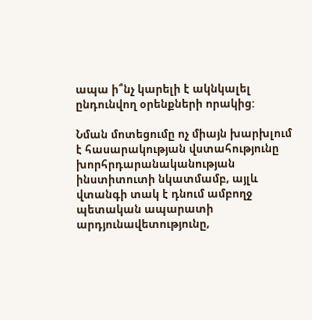ապա ի՞նչ կարելի է ակնկալել ընդունվող օրենքների որակից:

Նման մոտեցումը ոչ միայն խարխլում է հասարակության վստահությունը խորհրդարանականության ինստիտուտի նկատմամբ, այլև վտանգի տակ է դնում ամբողջ պետական ապարատի արդյունավետությունը,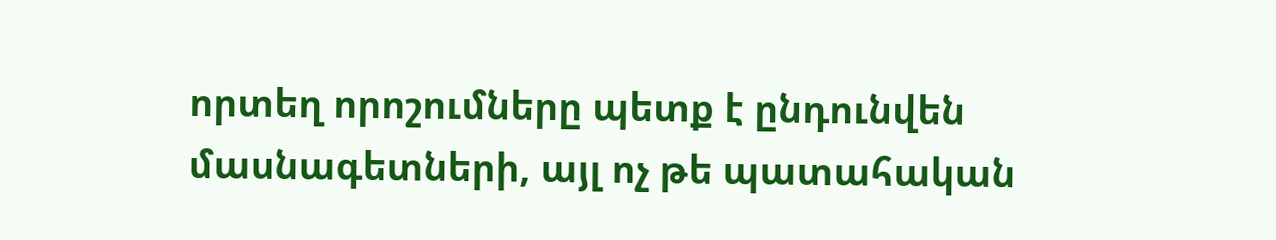որտեղ որոշումները պետք է ընդունվեն մասնագետների, այլ ոչ թե պատահական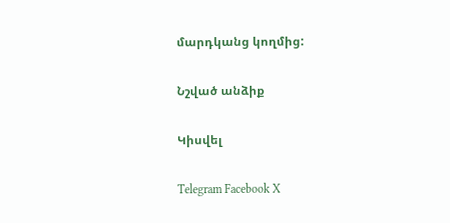մարդկանց կողմից:

Նշված անձիք

Կիսվել

Telegram Facebook X